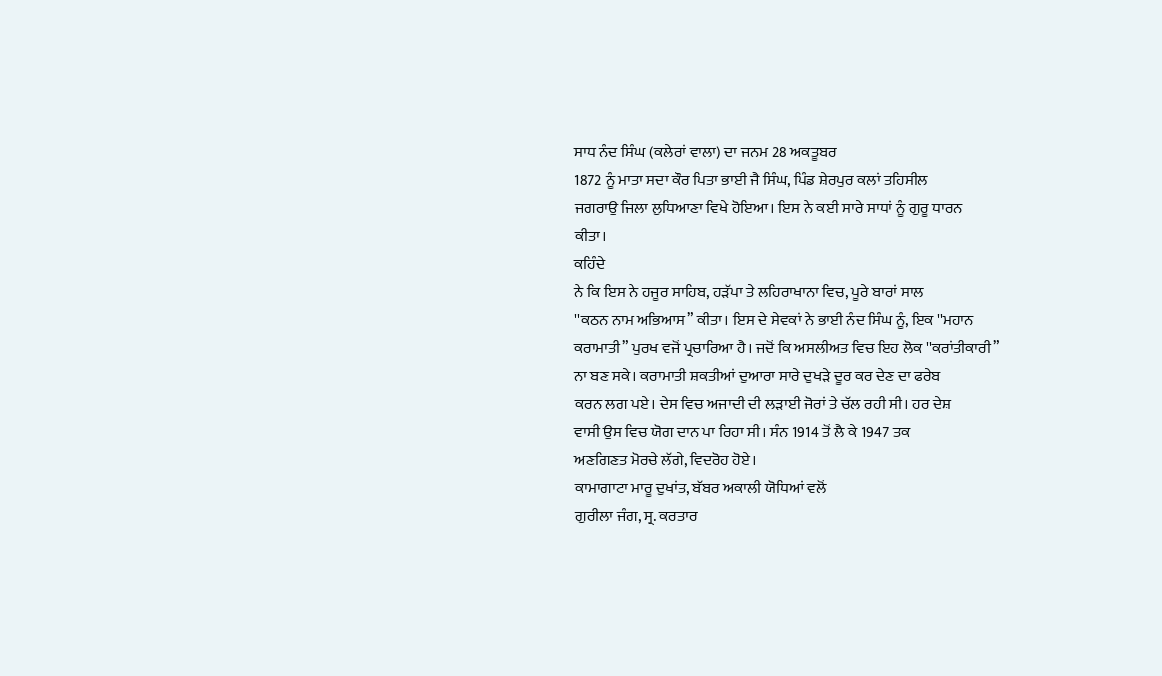ਸਾਧ ਨੰਦ ਸਿੰਘ (ਕਲੇਰਾਂ ਵਾਲਾ) ਦਾ ਜਨਮ 28 ਅਕਤੂਬਰ
1872 ਨੂੰ ਮਾਤਾ ਸਦਾ ਕੌਰ ਪਿਤਾ ਭਾਈ ਜੈ ਸਿੰਘ, ਪਿੰਡ ਸ਼ੇਰਪੁਰ ਕਲਾਂ ਤਹਿਸੀਲ
ਜਗਰਾਉ ਜਿਲਾ ਲੁਧਿਆਣਾ ਵਿਖੇ ਹੋਇਆ। ਇਸ ਨੇ ਕਈ ਸਾਰੇ ਸਾਧਾਂ ਨੂੰ ਗੁਰੂ ਧਾਰਨ
ਕੀਤਾ।
ਕਹਿੰਦੇ
ਨੇ ਕਿ ਇਸ ਨੇ ਹਜੂਰ ਸਾਹਿਬ, ਹੜੱਪਾ ਤੇ ਲਹਿਰਾਖਾਨਾ ਵਿਚ, ਪੂਰੇ ਬਾਰਾਂ ਸਾਲ
''ਕਠਨ ਨਾਮ ਅਭਿਆਸ” ਕੀਤਾ। ਇਸ ਦੇ ਸੇਵਕਾਂ ਨੇ ਭਾਈ ਨੰਦ ਸਿੰਘ ਨੂੰ, ਇਕ ''ਮਹਾਨ
ਕਰਾਮਾਤੀ” ਪੁਰਖ ਵਜੋਂ ਪ੍ਰਚਾਰਿਆ ਹੈ। ਜਦੋਂ ਕਿ ਅਸਲੀਅਤ ਵਿਚ ਇਹ ਲੋਕ ''ਕਰਾਂਤੀਕਾਰੀ”
ਨਾ ਬਣ ਸਕੇ। ਕਰਾਮਾਤੀ ਸ਼ਕਤੀਆਂ ਦੁਆਰਾ ਸਾਰੇ ਦੁਖੜੇ ਦੂਰ ਕਰ ਦੇਣ ਦਾ ਫਰੇਬ
ਕਰਨ ਲਗ ਪਏ। ਦੇਸ ਵਿਚ ਅਜਾਦੀ ਦੀ ਲੜਾਈ ਜੋਰਾਂ ਤੇ ਚੱਲ ਰਹੀ ਸੀ। ਹਰ ਦੇਸ਼
ਵਾਸੀ ਉਸ ਵਿਚ ਯੋਗ ਦਾਨ ਪਾ ਰਿਹਾ ਸੀ। ਸੰਨ 1914 ਤੋਂ ਲੈ ਕੇ 1947 ਤਕ
ਅਣਗਿਣਤ ਮੋਰਚੇ ਲੱਗੇ, ਵਿਦਰੋਹ ਹੋਏ।
ਕਾਮਾਗਾਟਾ ਮਾਰੂ ਦੁਖਾਂਤ, ਬੱਬਰ ਅਕਾਲੀ ਯੋਧਿਆਂ ਵਲੋਂ
ਗੁਰੀਲਾ ਜੰਗ, ਸ੍ਰ. ਕਰਤਾਰ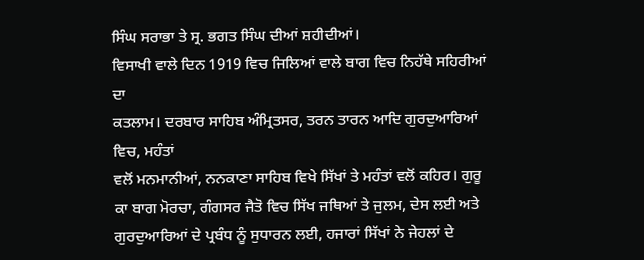ਸਿੰਘ ਸਰਾਭਾ ਤੇ ਸ੍ਰ. ਭਗਤ ਸਿੰਘ ਦੀਆਂ ਸ਼ਹੀਦੀਆਂ।
ਵਿਸਾਖੀ ਵਾਲੇ ਦਿਨ 1919 ਵਿਚ ਜਿਲਿਆਂ ਵਾਲੇ ਬਾਗ ਵਿਚ ਨਿਹੱਥੇ ਸਹਿਰੀਆਂ ਦਾ
ਕਤਲਾਮ। ਦਰਬਾਰ ਸਾਹਿਬ ਅੰਮ੍ਰਿਤਸਰ, ਤਰਨ ਤਾਰਨ ਆਦਿ ਗੁਰਦੁਆਰਿਆਂ ਵਿਚ, ਮਹੰਤਾਂ
ਵਲੋਂ ਮਨਮਾਨੀਆਂ, ਨਨਕਾਣਾ ਸਾਹਿਬ ਵਿਖੇ ਸਿੱਖਾਂ ਤੇ ਮਹੰਤਾਂ ਵਲੋਂ ਕਹਿਰ। ਗੁਰੂ
ਕਾ ਬਾਗ ਮੋਰਚਾ, ਗੰਗਸਰ ਜੈਤੋ ਵਿਚ ਸਿੱਖ ਜਥਿਆਂ ਤੇ ਜੁਲਮ, ਦੇਸ ਲਈ ਅਤੇ
ਗੁਰਦੁਆਰਿਆਂ ਦੇ ਪ੍ਰਬੰਧ ਨੂੰ ਸੁਧਾਰਨ ਲਈ, ਹਜਾਰਾਂ ਸਿੱਖਾਂ ਨੇ ਜੇਹਲਾਂ ਦੇ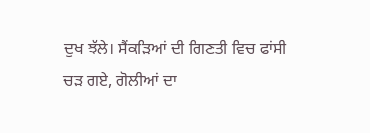ਦੁਖ ਝੱਲੇ। ਸੈਂਕੜਿਆਂ ਦੀ ਗਿਣਤੀ ਵਿਚ ਫਾਂਸੀ ਚੜ ਗਏ, ਗੋਲੀਆਂ ਦਾ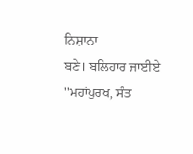ਨਿਸ਼ਾਨਾ
ਬਣੇ। ਬਲਿਹਾਰ ਜਾਈਏ ''ਮਹਾਂਪੁਰਖ, ਸੰਤ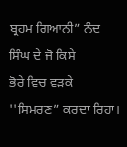ਬ੍ਰਹਮ ਗਿਆਨੀ” ਨੰਦ ਸਿੰਘ ਦੇ ਜੋ ਕਿਸੇ
ਭੋਰੇ ਵਿਚ ਵੜਕੇ ''ਸਿਮਰਣ” ਕਰਦਾ ਰਿਹਾ।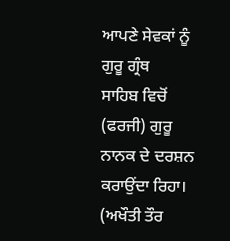ਆਪਣੇ ਸੇਵਕਾਂ ਨੂੰ ਗੁਰੂ ਗ੍ਰੰਥ
ਸਾਹਿਬ ਵਿਚੋਂ (ਫਰਜੀ) ਗੁਰੂ ਨਾਨਕ ਦੇ ਦਰਸ਼ਨ ਕਰਾਉਂਦਾ ਰਿਹਾ। (ਅਖੌਤੀ ਤੌਰ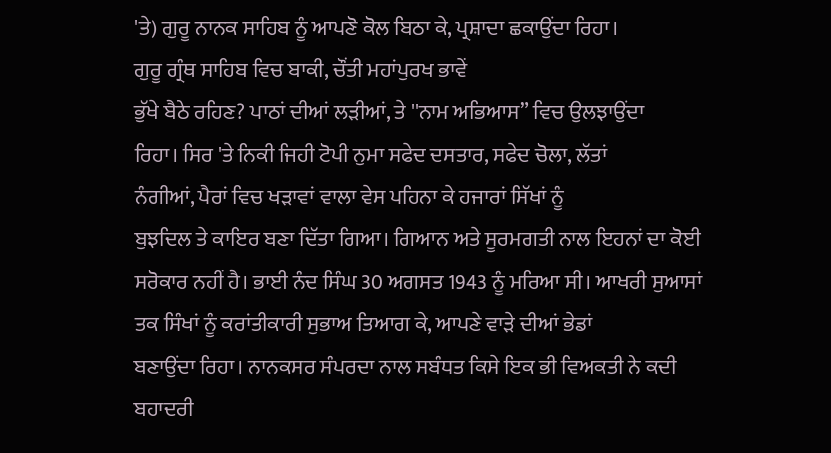'ਤੇ) ਗੁਰੂ ਨਾਨਕ ਸਾਹਿਬ ਨੂੰ ਆਪਣੋ ਕੋਲ ਬਿਠਾ ਕੇ, ਪ੍ਰਸ਼ਾਦਾ ਛਕਾਉਂਦਾ ਰਿਹਾ।
ਗੁਰੂ ਗ੍ਰੰਥ ਸਾਹਿਬ ਵਿਚ ਬਾਕੀ, ਚੌਂਤੀ ਮਹਾਂਪੁਰਖ ਭਾਵੇਂ
ਭੁੱਖੇ ਬੈਠੇ ਰਹਿਣ? ਪਾਠਾਂ ਦੀਆਂ ਲੜੀਆਂ, ਤੇ ''ਨਾਮ ਅਭਿਆਸ” ਵਿਚ ਉਲਝਾਉਂਦਾ
ਰਿਹਾ। ਸਿਰ 'ਤੇ ਨਿਕੀ ਜਿਹੀ ਟੋਪੀ ਨੁਮਾ ਸਫੇਦ ਦਸਤਾਰ, ਸਫੇਦ ਚੋਲਾ, ਲੱਤਾਂ
ਨੰਗੀਆਂ, ਪੈਰਾਂ ਵਿਚ ਖੜਾਵਾਂ ਵਾਲਾ ਵੇਸ ਪਹਿਨਾ ਕੇ ਹਜਾਰਾਂ ਸਿੱਖਾਂ ਨੂੰ
ਬੁਝਦਿਲ ਤੇ ਕਾਇਰ ਬਣਾ ਦਿੱਤਾ ਗਿਆ। ਗਿਆਨ ਅਤੇ ਸੂਰਮਗਤੀ ਨਾਲ ਇਹਨਾਂ ਦਾ ਕੋਈ
ਸਰੋਕਾਰ ਨਹੀਂ ਹੈ। ਭਾਈ ਨੰਦ ਸਿੰਘ 30 ਅਗਸਤ 1943 ਨੂੰ ਮਰਿਆ ਸੀ। ਆਖਰੀ ਸੁਆਸਾਂ
ਤਕ ਸਿੰਖਾਂ ਨੂੰ ਕਰਾਂਤੀਕਾਰੀ ਸੁਭਾਅ ਤਿਆਗ ਕੇ, ਆਪਣੇ ਵਾੜੇ ਦੀਆਂ ਭੇਡਾਂ
ਬਣਾਉਂਦਾ ਰਿਹਾ। ਨਾਨਕਸਰ ਸੰਪਰਦਾ ਨਾਲ ਸਬੰਧਤ ਕਿਸੇ ਇਕ ਭੀ ਵਿਅਕਤੀ ਨੇ ਕਦੀ
ਬਹਾਦਰੀ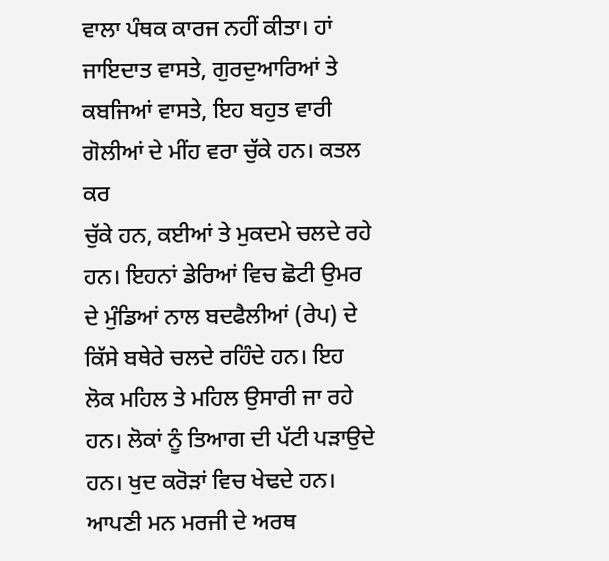ਵਾਲਾ ਪੰਥਕ ਕਾਰਜ ਨਹੀਂ ਕੀਤਾ। ਹਾਂ ਜਾਇਦਾਤ ਵਾਸਤੇ, ਗੁਰਦੁਆਰਿਆਂ ਤੇ
ਕਬਜਿਆਂ ਵਾਸਤੇ, ਇਹ ਬਹੁਤ ਵਾਰੀ ਗੋਲੀਆਂ ਦੇ ਮੀਂਹ ਵਰਾ ਚੁੱਕੇ ਹਨ। ਕਤਲ ਕਰ
ਚੁੱਕੇ ਹਨ, ਕਈਆਂ ਤੇ ਮੁਕਦਮੇ ਚਲਦੇ ਰਹੇ ਹਨ। ਇਹਨਾਂ ਡੇਰਿਆਂ ਵਿਚ ਛੋਟੀ ਉਮਰ
ਦੇ ਮੁੰਡਿਆਂ ਨਾਲ ਬਦਫੈਲੀਆਂ (ਰੇਪ) ਦੇ ਕਿੱਸੇ ਬਥੇਰੇ ਚਲਦੇ ਰਹਿੰਦੇ ਹਨ। ਇਹ
ਲੋਕ ਮਹਿਲ ਤੇ ਮਹਿਲ ਉਸਾਰੀ ਜਾ ਰਹੇ ਹਨ। ਲੋਕਾਂ ਨੂੰ ਤਿਆਗ ਦੀ ਪੱਟੀ ਪੜਾਉਦੇ
ਹਨ। ਖੁਦ ਕਰੋੜਾਂ ਵਿਚ ਖੇਢਦੇ ਹਨ। ਆਪਣੀ ਮਨ ਮਰਜੀ ਦੇ ਅਰਥ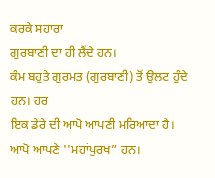ਕਰਕੇ ਸਹਾਰਾ
ਗੁਰਬਾਣੀ ਦਾ ਹੀ ਲੈਂਦੇ ਹਨ।
ਕੰਮ ਬਹੁਤੇ ਗੁਰਮਤ (ਗੁਰਬਾਣੀ) ਤੋਂ ਉਲਟ ਹੁੰਦੇ ਹਨ। ਹਰ
ਇਕ ਡੇਰੇ ਦੀ ਆਪੋ ਆਪਣੀ ਮਰਿਆਦਾ ਹੈ। ਆਪੋ ਆਪਣੇ ''ਮਹਾਂਪੁਰਖ” ਹਨ।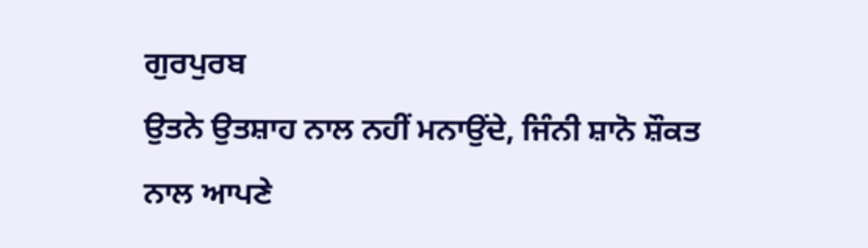ਗੁਰਪੁਰਬ
ਉਤਨੇ ਉਤਸ਼ਾਹ ਨਾਲ ਨਹੀਂ ਮਨਾਉਂਦੇ, ਜਿੰਨੀ ਸ਼ਾਨੋ ਸ਼ੌਕਤ ਨਾਲ ਆਪਣੇ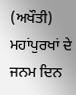(ਅਖੌਤੀ)
ਮਹਾਂਪੁਰਖਾਂ ਦੇ ਜਨਮ ਦਿਨ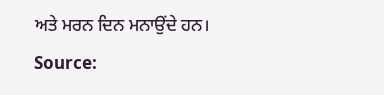ਅਤੇ ਮਰਨ ਦਿਨ ਮਨਾਉਂਦੇ ਹਨ।
Source: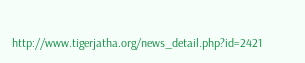http://www.tigerjatha.org/news_detail.php?id=2421